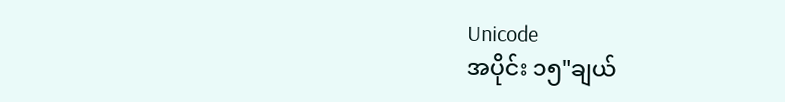Unicode
အပိုင်း ၁၅"ချယ်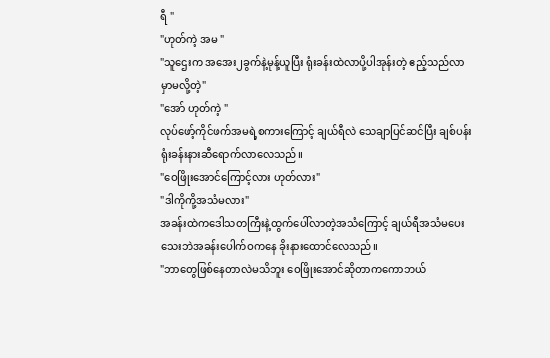ရီ "
"ဟုတ်ကဲ့ အမ "
"သူဌေးက အအေး၂ခွက်နဲ့မုန့်ယူပြီး ရုံးခန်းထဲလာပို့ပါအုန်းတဲ့ ဧည့်သည်လာမှာမလို့တဲ့"
"အော် ဟုတ်ကဲ့ "
လုပ်ဖော့်ကိုင်ဖက်အမရဲ့စကားကြောင့် ချယ်ရီလဲ သေချာပြင်ဆင်ပြီး ချစ်ပန်းရုံးခန်းနားဆီရောက်လာလေသည်။
"ဝေဖြိုးအောင်ကြောင့်လား ဟုတ်လား"
"ဒါကိုကို့အသံမလား"
အခန်းထဲကဒေါသတကြီးနဲ့ထွက်ပေါ်လာတဲ့အသံကြောင့် ချယ်ရီအသံမပေးသေးဘဲအခန်းပေါက်ဝကနေ ခိုးနားထောင်လေသည်။
"ဘာတွေဖြစ်နေတာလဲမသိဘူး ဝေဖြိုးအောင်ဆိုတာကကောဘယ်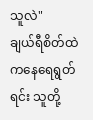သူလဲ"
ချယ်ရီစိတ်ထဲကနေရေရွတ်ရင်း သူတို့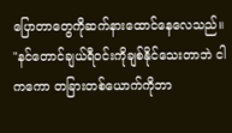ပြောတာတွေကိုဆက်နားထောင်နေလေသည်။
"နင်တောင်ချယ်ရီဝင်းကိုချစ်နိုင်သေးတာဘဲ ငါကကော တခြားတစ်ယောက်ကိုဘာ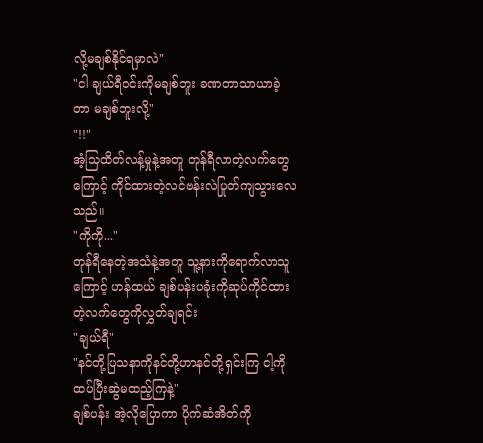လို့မချစ်နိုင်ရမှာလဲ"
"ငါ ချယ်ရီဝင်းကိုမချစ်ဘူး ခဏတာသာယာခဲ့တာ မချစ်ဘူးလို့"
"!!"
အံ့သြထိတ်လန့်မှုနဲ့အတူ တုန်ရီလာတဲ့လက်တွေကြောင့် ကိုင်ထားတဲ့လင်ဗန်းလဲပြုတ်ကျသွားလေသည်။
"ကိုကို..."
တုန်ရီနေတဲ့အသံနဲ့အတူ သူ့နားကိုရောက်လာသူကြောင့် ဟန်ထယ် ချစ်ပန်းပခုံးကိုဆုပ်ကိုင်ထားတဲ့လက်တွေကိုလွှတ်ချရင်း
"ချယ်ရီ"
"နင်တို့ပြသနာကိုနင်တို့ဟာနင်တို့ရှင်းကြ ငါ့ကိုထပ်ပြီးဆွဲမထည့်ကြနဲ့"
ချစ်ပန်း အဲ့လိုပြောကာ ပိုက်ဆံအိတ်ကို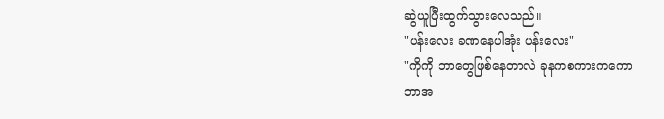ဆွဲယူပြီးထွက်သွားလေသည်။
"ပန်းလေး ခဏနေပါအုံး ပန်းလေး"
"ကိုကို ဘာတွေဖြစ်နေတာလဲ ခုနကစကားကကော
ဘာအ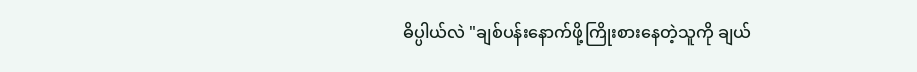ဓိပ္ပါယ်လဲ "ချစ်ပန်းနောက်ဖို့ကြိုးစားနေတဲ့သူကို ချယ်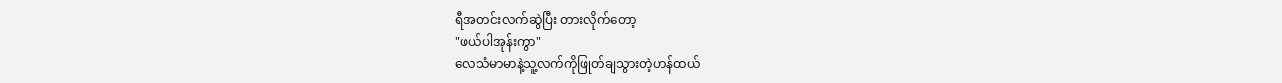ရီအတင်းလက်ဆွဲပြီး တားလိုက်တော့
"ဖယ်ပါအုန်းကွာ"
လေသံမာမာနဲ့သူ့လက်ကိုဖြုတ်ချသွားတဲ့ဟန်ထယ်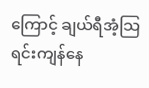ကြောင့် ချယ်ရီအံ့သြရင်းကျန်နေ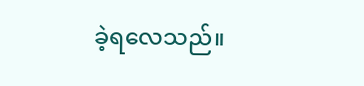ခဲ့ရလေသည်။